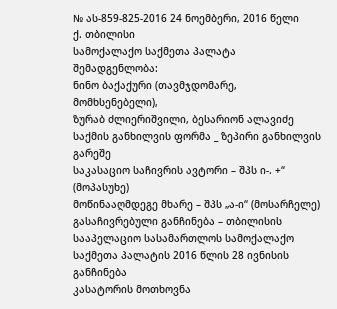№ ას-859-825-2016 24 ნოემბერი, 2016 წელი
ქ. თბილისი
სამოქალაქო საქმეთა პალატა
შემადგენლობა:
ნინო ბაქაქური (თავმჯდომარე, მომხსენებელი),
ზურაბ ძლიერიშვილი, ბესარიონ ალავიძე
საქმის განხილვის ფორმა _ ზეპირი განხილვის გარეშე
საკასაციო საჩივრის ავტორი – შპს ი-. +“ (მოპასუხე)
მოწინააღმდეგე მხარე – შპს „ა-ი“ (მოსარჩელე)
გასაჩივრებული განჩინება – თბილისის სააპელაციო სასამართლოს სამოქალაქო საქმეთა პალატის 2016 წლის 28 ივნისის განჩინება
კასატორის მოთხოვნა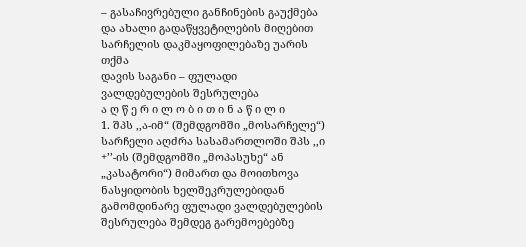– გასაჩივრებული განჩინების გაუქმება და ახალი გადაწყვეტილების მიღებით სარჩელის დაკმაყოფილებაზე უარის თქმა
დავის საგანი – ფულადი ვალდებულების შესრულება
ა ღ წ ე რ ი ლ ო ბ ი თ ი ნ ა წ ი ლ ი
1. შპს ,,ა-იმ“ (შემდგომში „მოსარჩელე“) სარჩელი აღძრა სასამართლოში შპს ,,ი +’’-ის (შემდგომში „მოპასუხე“ ან „კასატორი“) მიმართ და მოითხოვა ნასყიდობის ხელშეკრულებიდან გამომდინარე ფულადი ვალდებულების შესრულება შემდეგ გარემოებებზე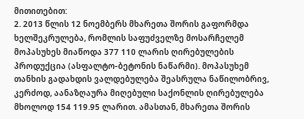მითითებით:
2. 2013 წლის 12 ნოემბერს მხარეთა შორის გაფორმდა ხელშეკრულება, რომლის საფუძველზე მოსარჩელემ მოპასუხეს მიაწოდა 377 110 ლარის ღირებულების პროდუქცია (ასფალტო-ბეტონის ნაწარმი). მოპასუხემ თანხის გადახდის ვალდებულება შეასრულა ნაწილობრივ, კერძოდ, აანაზღაურა მიღებული საქონლის ღირებულება მხოლოდ 154 119.95 ლარით. ამასთან, მხარეთა შორის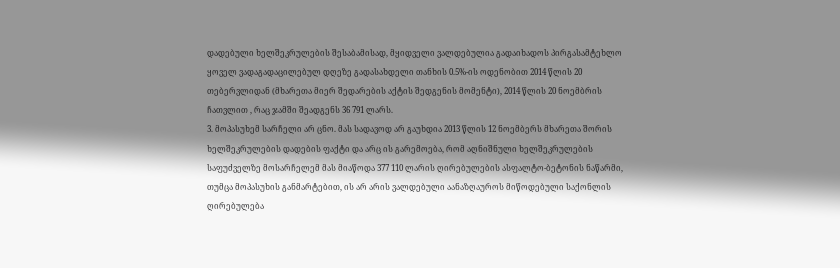დადებული ხელშეკრულების შესაბამისად, მყიდველი ვალდებულია გადაიხადოს პირგასამტეხლო ყოველ ვადაგადაცილებულ დღეზე გადასახდელი თანხის 0.5%-ის ოდენობით 2014 წლის 20 თებერვლიდან (მხარეთა მიერ შედარების აქტის შედგენის მომენტი), 2014 წლის 20 ნოემბრის ჩათვლით , რაც ჯამში შეადგენს 36 791 ლარს.
3. მოპასუხემ სარჩელი არ ცნო. მას სადავოდ არ გაუხდია 2013 წლის 12 ნოემბერს მხარეთა შორის ხელშეკრულების დადების ფაქტი და არც ის გარემოება, რომ აღნიშნული ხელშეკრულების საფუძველზე მოსარჩელემ მას მიაწოდა 377 110 ლარის ღირებულების ასფალტო-ბეტონის ნაწარმი, თუმცა მოპასუხის განმარტებით, ის არ არის ვალდებული აანაზღაუროს მიწოდებული საქონლის ღირებულება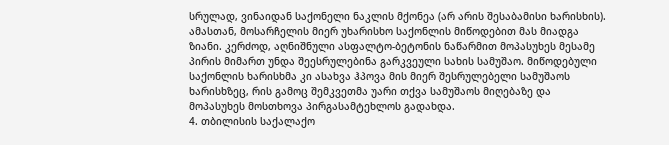სრულად, ვინაიდან საქონელი ნაკლის მქონეა (არ არის შესაბამისი ხარისხის). ამასთან, მოსარჩელის მიერ უხარისხო საქონლის მიწოდებით მას მიადგა ზიანი. კერძოდ, აღნიშნული ასფალტო-ბეტონის ნაწარმით მოპასუხეს მესამე პირის მიმართ უნდა შეესრულებინა გარკვეული სახის სამუშაო. მიწოდებული საქონლის ხარისხმა კი ასახვა ჰპოვა მის მიერ შესრულებელი სამუშაოს ხარისხზეც, რის გამოც შემკვეთმა უარი თქვა სამუშაოს მიღებაზე და მოპასუხეს მოსთხოვა პირგასამტეხლოს გადახდა.
4. თბილისის საქალაქო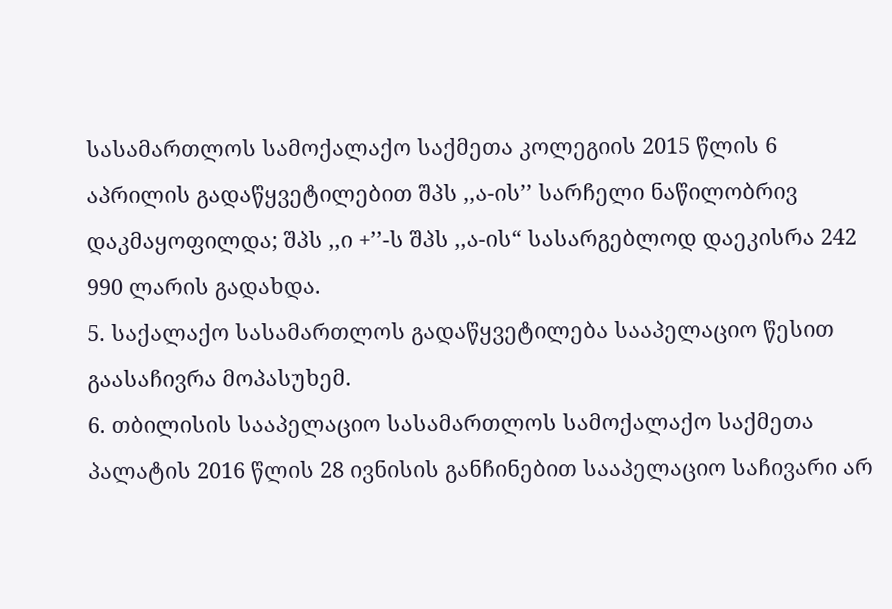სასამართლოს სამოქალაქო საქმეთა კოლეგიის 2015 წლის 6 აპრილის გადაწყვეტილებით შპს ,,ა-ის’’ სარჩელი ნაწილობრივ დაკმაყოფილდა; შპს ,,ი +’’-ს შპს ,,ა-ის“ სასარგებლოდ დაეკისრა 242 990 ლარის გადახდა.
5. საქალაქო სასამართლოს გადაწყვეტილება სააპელაციო წესით გაასაჩივრა მოპასუხემ.
6. თბილისის სააპელაციო სასამართლოს სამოქალაქო საქმეთა პალატის 2016 წლის 28 ივნისის განჩინებით სააპელაციო საჩივარი არ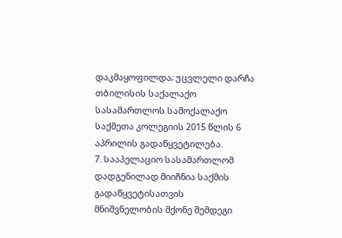დაკმაყოფილდა; უცვლელი დარჩა თბილისის საქალაქო სასამართლოს სამოქალაქო საქმეთა კოლეგიის 2015 წლის 6 აპრილის გადაწყვეტილება.
7. სააპელაციო სასამართლომ დადგენილად მიიჩნია საქმის გადაწყვეტისათვის მნიშვნელობის მქონე შემდეგი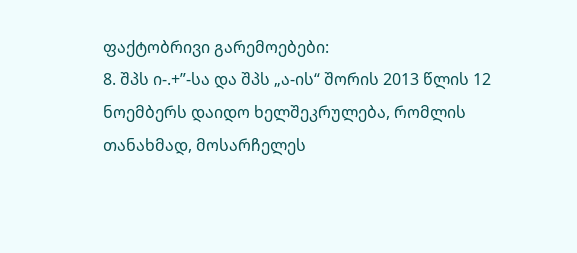ფაქტობრივი გარემოებები:
8. შპს ი-.+”-სა და შპს „ა-ის“ შორის 2013 წლის 12 ნოემბერს დაიდო ხელშეკრულება, რომლის თანახმად, მოსარჩელეს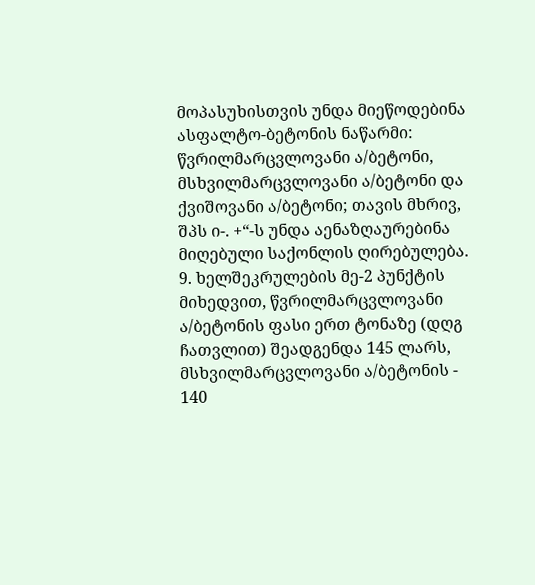მოპასუხისთვის უნდა მიეწოდებინა ასფალტო-ბეტონის ნაწარმი: წვრილმარცვლოვანი ა/ბეტონი, მსხვილმარცვლოვანი ა/ბეტონი და ქვიშოვანი ა/ბეტონი; თავის მხრივ, შპს ი-. +“-ს უნდა აენაზღაურებინა მიღებული საქონლის ღირებულება.
9. ხელშეკრულების მე-2 პუნქტის მიხედვით, წვრილმარცვლოვანი ა/ბეტონის ფასი ერთ ტონაზე (დღგ ჩათვლით) შეადგენდა 145 ლარს, მსხვილმარცვლოვანი ა/ბეტონის - 140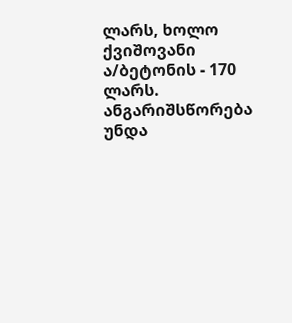ლარს, ხოლო ქვიშოვანი ა/ბეტონის - 170 ლარს. ანგარიშსწორება უნდა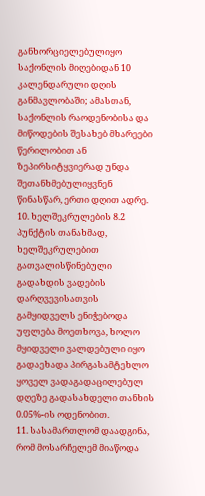განხორციელებულიყო საქონლის მიღებიდან 10 კალენდარული დღის განმავლობაში; ამასთან, საქონლის რაოდენობისა და მიწოდების შესახებ მხარეები წერილობით ან ზეპირსიტყვიერად უნდა შეთანხმებულიყვნენ წინასწარ, ერთი დღით ადრე.
10. ხელშეკრულების 8.2 პუნქტის თანახმად, ხელშეკრულებით გათვალისწინებული გადახდის ვადების დარღვევისათვის გამყიდველს ენიჭებოდა უფლება მოეთხოვა, ხოლო მყიდველი ვალდებული იყო გადაეხადა პირგასამტეხლო ყოველ ვადაგადაცილებულ დღეზე გადასახდელი თანხის 0.05%-ის ოდენობით.
11. სასამართლომ დაადგინა, რომ მოსარჩელემ მიაწოდა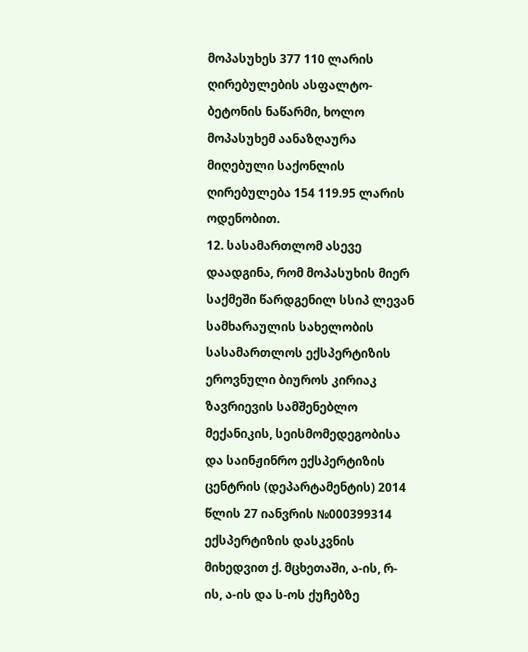მოპასუხეს 377 110 ლარის ღირებულების ასფალტო-ბეტონის ნაწარმი, ხოლო მოპასუხემ აანაზღაურა მიღებული საქონლის ღირებულება 154 119.95 ლარის ოდენობით.
12. სასამართლომ ასევე დაადგინა, რომ მოპასუხის მიერ საქმეში წარდგენილ სსიპ ლევან სამხარაულის სახელობის სასამართლოს ექსპერტიზის ეროვნული ბიუროს კირიაკ ზავრიევის სამშენებლო მექანიკის, სეისმომედეგობისა და საინჟინრო ექსპერტიზის ცენტრის (დეპარტამენტის) 2014 წლის 27 იანვრის №000399314 ექსპერტიზის დასკვნის მიხედვით ქ. მცხეთაში, ა-ის, რ-ის, ა-ის და ს-ოს ქუჩებზე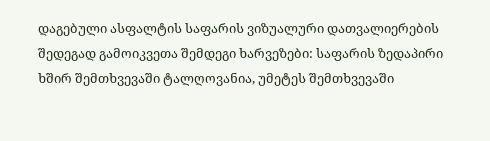დაგებული ასფალტის საფარის ვიზუალური დათვალიერების შედეგად გამოიკვეთა შემდეგი ხარვეზები: საფარის ზედაპირი ხშირ შემთხვევაში ტალღოვანია, უმეტეს შემთხვევაში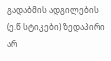გადაბმის ადგილების (ე.წ სტიკები) ზედაპირი არ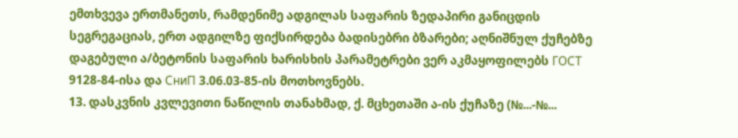ემთხვევა ერთმანეთს, რამდენიმე ადგილას საფარის ზედაპირი განიცდის სეგრეგაციას, ერთ ადგილზე ფიქსირდება ბადისებრი ბზარები; აღნიშნულ ქუჩებზე დაგებული ა/ბეტონის საფარის ხარისხის პარამეტრები ვერ აკმაყოფილებს ГОСТ 9128-84-ისა და СниП 3.06.03-85-ის მოთხოვნებს.
13. დასკვნის კვლევითი ნაწილის თანახმად, ქ. მცხეთაში ა-ის ქუჩაზე (№...-№...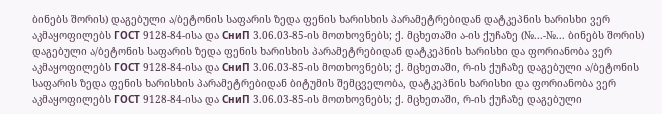ბინებს შორის) დაგებული ა/ბეტონის საფარის ზედა ფენის ხარისხის პარამეტრებიდან დატკეპნის ხარისხი ვერ აკმაყოფილებს ГОСТ 9128-84-ისა და СниП 3.06.03-85-ის მოთხოვნებს; ქ. მცხეთაში ა-ის ქუჩაზე (№...-№... ბინებს შორის) დაგებული ა/ბეტონის საფარის ზედა ფენის ხარისხის პარამეტრებიდან დატკეპნის ხარისხი და ფორიანობა ვერ აკმაყოფილებს ГОСТ 9128-84-ისა და СниП 3.06.03-85-ის მოთხოვნებს; ქ. მცხეთაში, რ-ის ქუჩაზე დაგებული ა/ბეტონის საფარის ზედა ფენის ხარისხის პარამეტრებიდან ბიტუმის შემცველობა, დატკეპნის ხარისხი და ფორიანობა ვერ აკმაყოფილებს ГОСТ 9128-84-ისა და СниП 3.06.03-85-ის მოთხოვნებს; ქ. მცხეთაში, რ-ის ქუჩაზე დაგებული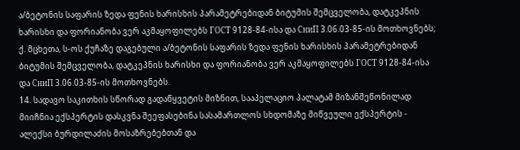ა/ბეტონის საფარის ზედა ფენის ხარისხის პარამეტრებიდან ბიტუმის შემცველობა, დატკეპნის ხარისხი და ფორიანობა ვერ აკმაყოფილებს ГОСТ 9128-84-ისა და СниП 3.06.03-85-ის მოთხოვნებს; ქ. მცხეთა, ს-ოს ქუჩაზე დაგებული ა/ბეტონის საფარის ზედა ფენის ხარისხის პარამეტრებიდან ბიტუმის შემცველობა, დატკეპნის ხარისხი და ფორიანობა ვერ აკმაყოფილებს ГОСТ 9128-84-ისა და СниП 3.06.03-85-ის მოთხოვნებს.
14. სადავო საკითხის სწორად გადაწყვეტის მიზნით, სააპელაციო პალატამ მიზანშეწონილად მიიჩნია ექსპერტის დასკვნა შეეფასებინა სასამართლოს სხდომაზე მიწვეული ექსპერტის - ალექსი ბურდილაძის მოსაზრებებთან და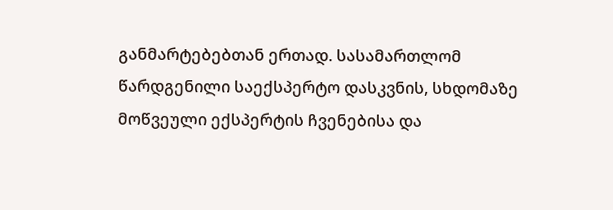განმარტებებთან ერთად. სასამართლომ წარდგენილი საექსპერტო დასკვნის, სხდომაზე მოწვეული ექსპერტის ჩვენებისა და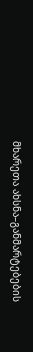მხარეთა ახსნა–განმარტებების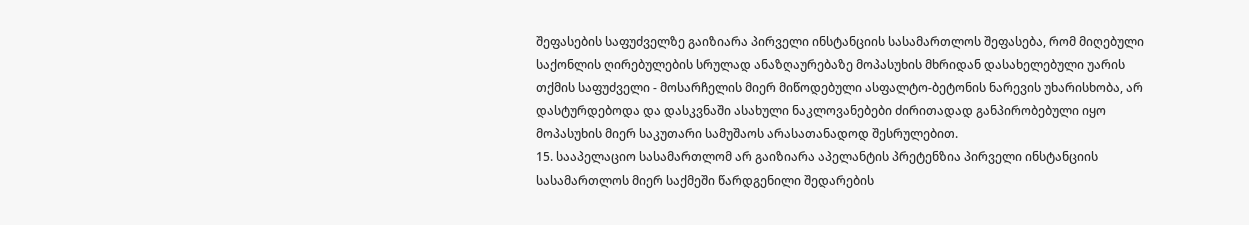შეფასების საფუძველზე გაიზიარა პირველი ინსტანციის სასამართლოს შეფასება, რომ მიღებული საქონლის ღირებულების სრულად ანაზღაურებაზე მოპასუხის მხრიდან დასახელებული უარის თქმის საფუძველი - მოსარჩელის მიერ მიწოდებული ასფალტო-ბეტონის ნარევის უხარისხობა, არ დასტურდებოდა და დასკვნაში ასახული ნაკლოვანებები ძირითადად განპირობებული იყო მოპასუხის მიერ საკუთარი სამუშაოს არასათანადოდ შესრულებით.
15. სააპელაციო სასამართლომ არ გაიზიარა აპელანტის პრეტენზია პირველი ინსტანციის სასამართლოს მიერ საქმეში წარდგენილი შედარების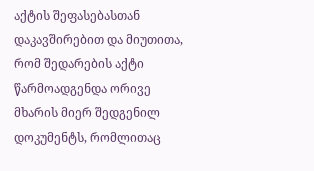აქტის შეფასებასთან დაკავშირებით და მიუთითა, რომ შედარების აქტი წარმოადგენდა ორივე მხარის მიერ შედგენილ დოკუმენტს, რომლითაც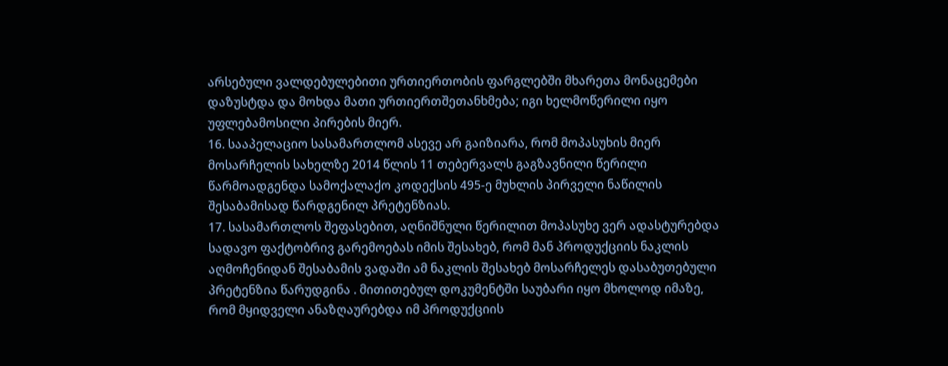არსებული ვალდებულებითი ურთიერთობის ფარგლებში მხარეთა მონაცემები დაზუსტდა და მოხდა მათი ურთიერთშეთანხმება; იგი ხელმოწერილი იყო უფლებამოსილი პირების მიერ.
16. სააპელაციო სასამართლომ ასევე არ გაიზიარა, რომ მოპასუხის მიერ მოსარჩელის სახელზე 2014 წლის 11 თებერვალს გაგზავნილი წერილი წარმოადგენდა სამოქალაქო კოდექსის 495-ე მუხლის პირველი ნაწილის შესაბამისად წარდგენილ პრეტენზიას.
17. სასამართლოს შეფასებით, აღნიშნული წერილით მოპასუხე ვერ ადასტურებდა სადავო ფაქტობრივ გარემოებას იმის შესახებ, რომ მან პროდუქციის ნაკლის აღმოჩენიდან შესაბამის ვადაში ამ ნაკლის შესახებ მოსარჩელეს დასაბუთებული პრეტენზია წარუდგინა . მითითებულ დოკუმენტში საუბარი იყო მხოლოდ იმაზე, რომ მყიდველი ანაზღაურებდა იმ პროდუქციის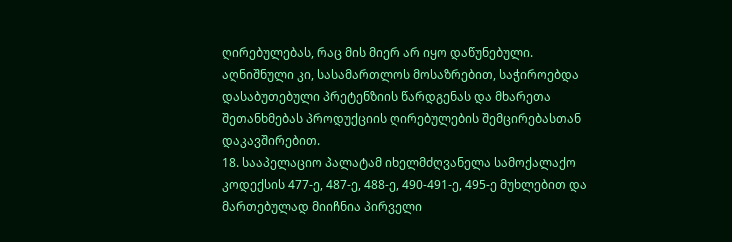ღირებულებას, რაც მის მიერ არ იყო დაწუნებული. აღნიშნული კი, სასამართლოს მოსაზრებით, საჭიროებდა დასაბუთებული პრეტენზიის წარდგენას და მხარეთა შეთანხმებას პროდუქციის ღირებულების შემცირებასთან დაკავშირებით.
18. სააპელაციო პალატამ იხელმძღვანელა სამოქალაქო კოდექსის 477-ე, 487-ე, 488-ე, 490-491-ე, 495-ე მუხლებით და მართებულად მიიჩნია პირველი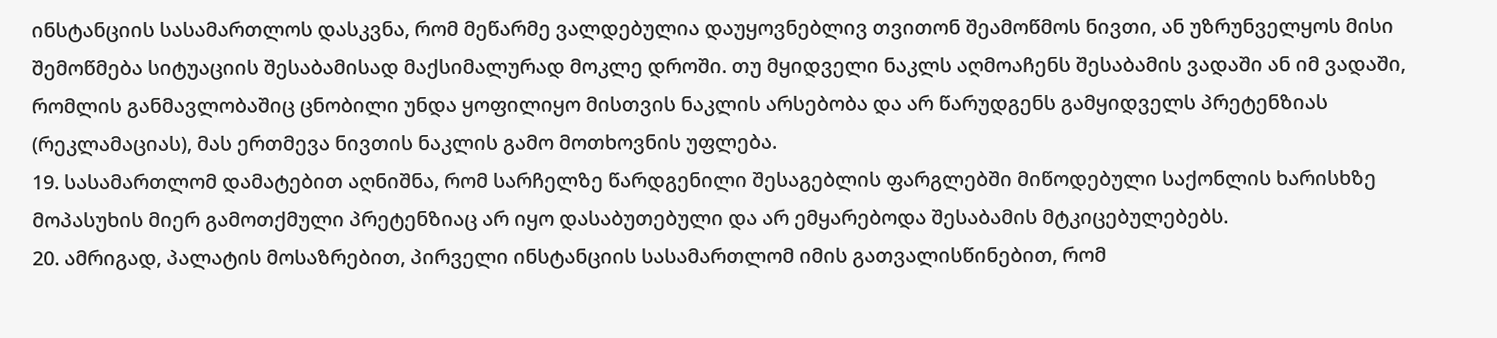ინსტანციის სასამართლოს დასკვნა, რომ მეწარმე ვალდებულია დაუყოვნებლივ თვითონ შეამოწმოს ნივთი, ან უზრუნველყოს მისი შემოწმება სიტუაციის შესაბამისად მაქსიმალურად მოკლე დროში. თუ მყიდველი ნაკლს აღმოაჩენს შესაბამის ვადაში ან იმ ვადაში, რომლის განმავლობაშიც ცნობილი უნდა ყოფილიყო მისთვის ნაკლის არსებობა და არ წარუდგენს გამყიდველს პრეტენზიას (რეკლამაციას), მას ერთმევა ნივთის ნაკლის გამო მოთხოვნის უფლება.
19. სასამართლომ დამატებით აღნიშნა, რომ სარჩელზე წარდგენილი შესაგებლის ფარგლებში მიწოდებული საქონლის ხარისხზე მოპასუხის მიერ გამოთქმული პრეტენზიაც არ იყო დასაბუთებული და არ ემყარებოდა შესაბამის მტკიცებულებებს.
20. ამრიგად, პალატის მოსაზრებით, პირველი ინსტანციის სასამართლომ იმის გათვალისწინებით, რომ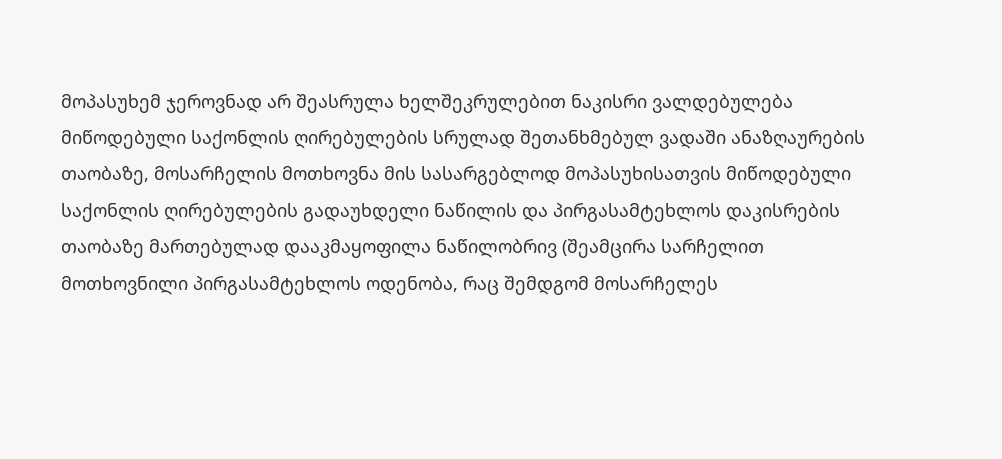მოპასუხემ ჯეროვნად არ შეასრულა ხელშეკრულებით ნაკისრი ვალდებულება მიწოდებული საქონლის ღირებულების სრულად შეთანხმებულ ვადაში ანაზღაურების თაობაზე, მოსარჩელის მოთხოვნა მის სასარგებლოდ მოპასუხისათვის მიწოდებული საქონლის ღირებულების გადაუხდელი ნაწილის და პირგასამტეხლოს დაკისრების თაობაზე მართებულად დააკმაყოფილა ნაწილობრივ (შეამცირა სარჩელით მოთხოვნილი პირგასამტეხლოს ოდენობა, რაც შემდგომ მოსარჩელეს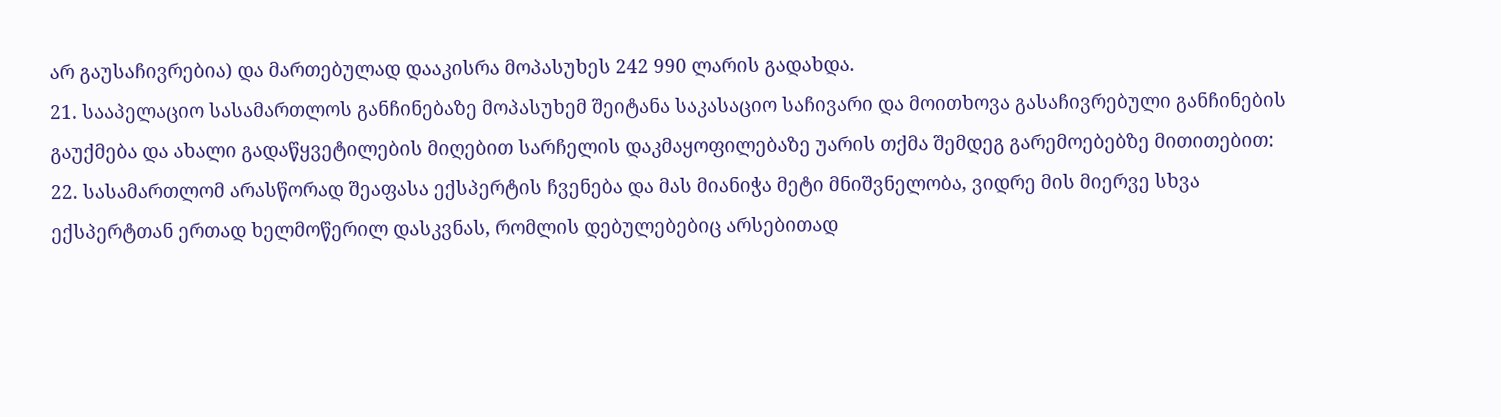არ გაუსაჩივრებია) და მართებულად დააკისრა მოპასუხეს 242 990 ლარის გადახდა.
21. სააპელაციო სასამართლოს განჩინებაზე მოპასუხემ შეიტანა საკასაციო საჩივარი და მოითხოვა გასაჩივრებული განჩინების გაუქმება და ახალი გადაწყვეტილების მიღებით სარჩელის დაკმაყოფილებაზე უარის თქმა შემდეგ გარემოებებზე მითითებით:
22. სასამართლომ არასწორად შეაფასა ექსპერტის ჩვენება და მას მიანიჭა მეტი მნიშვნელობა, ვიდრე მის მიერვე სხვა ექსპერტთან ერთად ხელმოწერილ დასკვნას, რომლის დებულებებიც არსებითად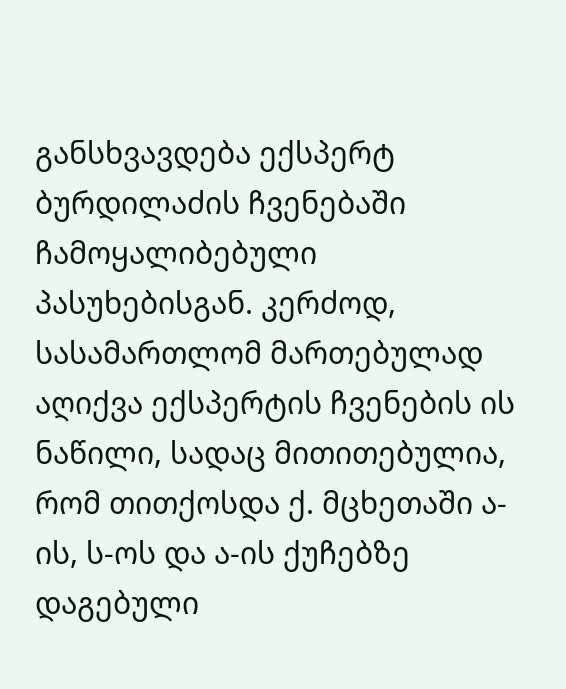განსხვავდება ექსპერტ ბურდილაძის ჩვენებაში ჩამოყალიბებული პასუხებისგან. კერძოდ, სასამართლომ მართებულად აღიქვა ექსპერტის ჩვენების ის ნაწილი, სადაც მითითებულია, რომ თითქოსდა ქ. მცხეთაში ა-ის, ს-ოს და ა-ის ქუჩებზე დაგებული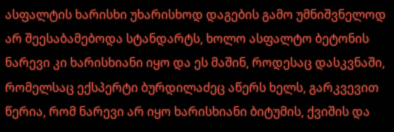ასფალტის ხარისხი უხარისხოდ დაგების გამო უმნიშვნელოდ არ შეესაბამებოდა სტანდარტს, ხოლო ასფალტო ბეტონის ნარევი კი ხარისხიანი იყო და ეს მაშინ, როდესაც დასკვნაში, რომელსაც ექსპერტი ბურდილაძეც აწერს ხელს, გარკვევით წერია, რომ ნარევი არ იყო ხარისხიანი ბიტუმის, ქვიშის და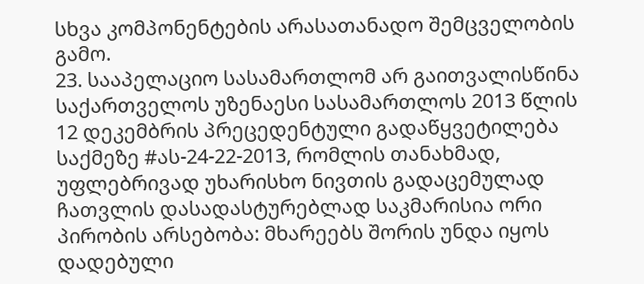სხვა კომპონენტების არასათანადო შემცველობის გამო.
23. სააპელაციო სასამართლომ არ გაითვალისწინა საქართველოს უზენაესი სასამართლოს 2013 წლის 12 დეკემბრის პრეცედენტული გადაწყვეტილება საქმეზე #ას-24-22-2013, რომლის თანახმად, უფლებრივად უხარისხო ნივთის გადაცემულად ჩათვლის დასადასტურებლად საკმარისია ორი პირობის არსებობა: მხარეებს შორის უნდა იყოს დადებული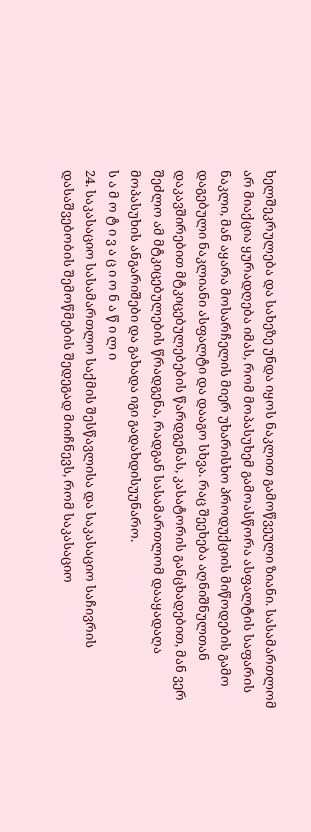ხელშეკრულება და სახეზე უნდა იყოს ნაკლით გამოწვეული ზიანი. სასამართლომ არ მიაქცია ყურადღება იმას, რომ მოპასუხემ გამოასწორა ასფალტის საფარის ნაკლი, მან აყარა მოსარჩელის მიერ უხარისხო პროდუქციის მიწოდების გამო დაგებული ნაკლიანი ასფალტი და დააგო სხვა. რაც შეეხება აღნიშნულთან დაკავშირებით მტკიცებულებების წარდგენას, კასატორის განცხადებით, მან ვერ შეძლო ამ მტკიცებულების წრადგენა, რადგან სასამართლომ დააყადაღა მოპასუხის ანგარიშები და გახადა იგი გადახდისუუნარო.
ს ა მ ო ტ ი ვ ა ც ი ო ნ ა წ ი ლ ი
24. საკასაციო სასამართლო საქმის შესწავლისა და საკასაციო საჩივრის დასაშვებობის შემოწმების შედეგად მიიჩნევს, რომ საკასაციო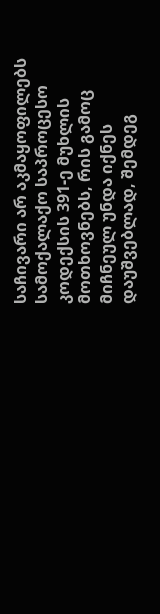საჩივარი არ აკმაყოფილებს სამოქალაქო საპროცესო კოდექსის 391-ე მუხლის მოთხოვნებს, რის გამოც მიჩნეულ უნდა იქნეს დაუშვებლად, შემდეგ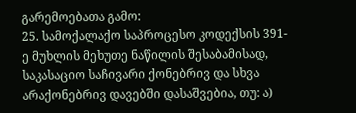გარემოებათა გამო:
25. სამოქალაქო საპროცესო კოდექსის 391-ე მუხლის მეხუთე ნაწილის შესაბამისად, საკასაციო საჩივარი ქონებრივ და სხვა არაქონებრივ დავებში დასაშვებია, თუ: ა)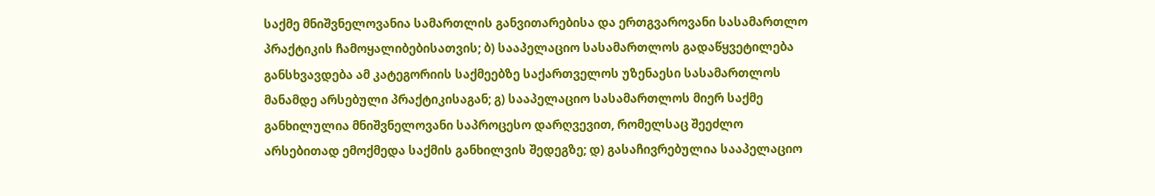საქმე მნიშვნელოვანია სამართლის განვითარებისა და ერთგვაროვანი სასამართლო პრაქტიკის ჩამოყალიბებისათვის; ბ) სააპელაციო სასამართლოს გადაწყვეტილება განსხვავდება ამ კატეგორიის საქმეებზე საქართველოს უზენაესი სასამართლოს მანამდე არსებული პრაქტიკისაგან; გ) სააპელაციო სასამართლოს მიერ საქმე განხილულია მნიშვნელოვანი საპროცესო დარღვევით, რომელსაც შეეძლო არსებითად ემოქმედა საქმის განხილვის შედეგზე; დ) გასაჩივრებულია სააპელაციო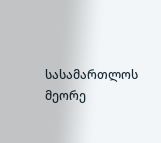სასამართლოს მეორე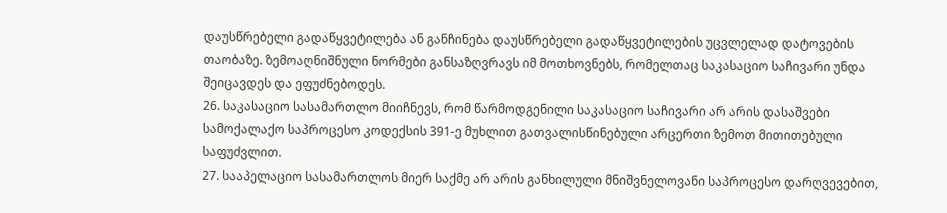დაუსწრებელი გადაწყვეტილება ან განჩინება დაუსწრებელი გადაწყვეტილების უცვლელად დატოვების თაობაზე. ზემოაღნიშნული ნორმები განსაზღვრავს იმ მოთხოვნებს, რომელთაც საკასაციო საჩივარი უნდა შეიცავდეს და ეფუძნებოდეს.
26. საკასაციო სასამართლო მიიჩნევს, რომ წარმოდგენილი საკასაციო საჩივარი არ არის დასაშვები სამოქალაქო საპროცესო კოდექსის 391-ე მუხლით გათვალისწინებული არცერთი ზემოთ მითითებული საფუძვლით.
27. სააპელაციო სასამართლოს მიერ საქმე არ არის განხილული მნიშვნელოვანი საპროცესო დარღვევებით,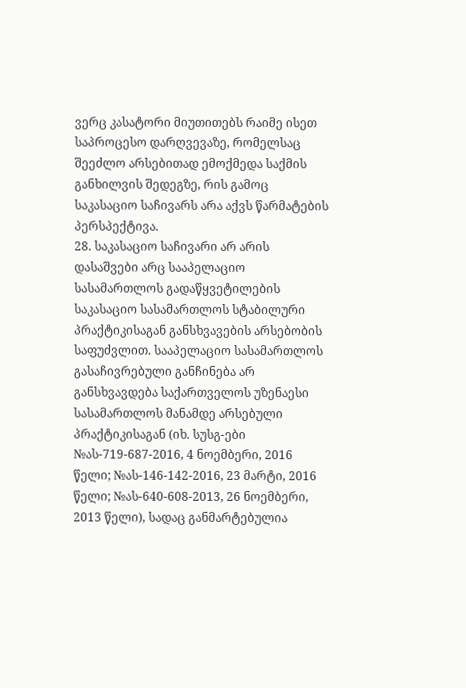ვერც კასატორი მიუთითებს რაიმე ისეთ საპროცესო დარღვევაზე, რომელსაც შეეძლო არსებითად ემოქმედა საქმის განხილვის შედეგზე, რის გამოც საკასაციო საჩივარს არა აქვს წარმატების პერსპექტივა.
28. საკასაციო საჩივარი არ არის დასაშვები არც სააპელაციო სასამართლოს გადაწყვეტილების საკასაციო სასამართლოს სტაბილური პრაქტიკისაგან განსხვავების არსებობის საფუძვლით. სააპელაციო სასამართლოს გასაჩივრებული განჩინება არ განსხვავდება საქართველოს უზენაესი სასამართლოს მანამდე არსებული პრაქტიკისაგან (იხ. სუსგ-ები №ას-719-687-2016, 4 ნოემბერი, 2016 წელი; №ას-146-142-2016, 23 მარტი, 2016 წელი; №ას-640-608-2013, 26 ნოემბერი, 2013 წელი), სადაც განმარტებულია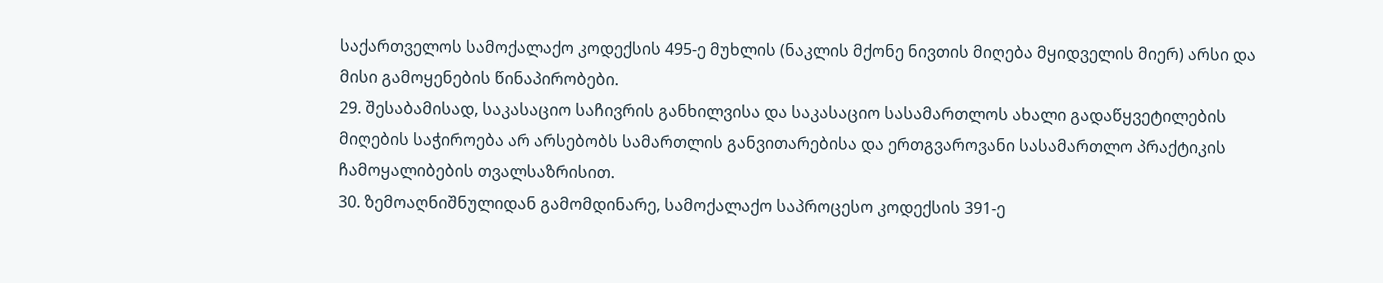საქართველოს სამოქალაქო კოდექსის 495-ე მუხლის (ნაკლის მქონე ნივთის მიღება მყიდველის მიერ) არსი და მისი გამოყენების წინაპირობები.
29. შესაბამისად, საკასაციო საჩივრის განხილვისა და საკასაციო სასამართლოს ახალი გადაწყვეტილების მიღების საჭიროება არ არსებობს სამართლის განვითარებისა და ერთგვაროვანი სასამართლო პრაქტიკის ჩამოყალიბების თვალსაზრისით.
30. ზემოაღნიშნულიდან გამომდინარე, სამოქალაქო საპროცესო კოდექსის 391-ე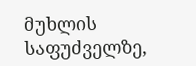მუხლის საფუძველზე,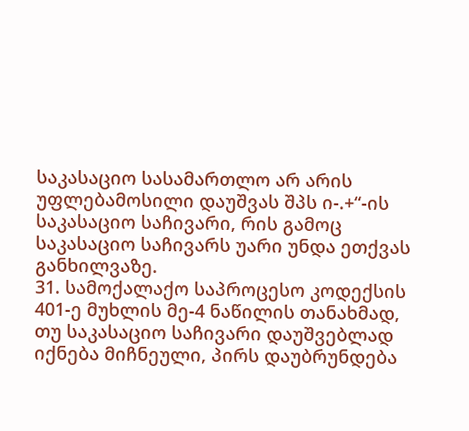საკასაციო სასამართლო არ არის უფლებამოსილი დაუშვას შპს ი-.+“-ის საკასაციო საჩივარი, რის გამოც საკასაციო საჩივარს უარი უნდა ეთქვას განხილვაზე.
31. სამოქალაქო საპროცესო კოდექსის 401-ე მუხლის მე-4 ნაწილის თანახმად, თუ საკასაციო საჩივარი დაუშვებლად იქნება მიჩნეული, პირს დაუბრუნდება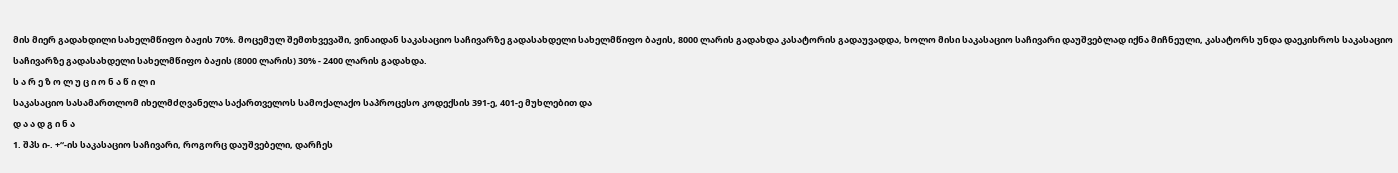მის მიერ გადახდილი სახელმწიფო ბაჟის 70%. მოცემულ შემთხვევაში, ვინაიდან საკასაციო საჩივარზე გადასახდელი სახელმწიფო ბაჟის, 8000 ლარის გადახდა კასატორის გადაუვადდა, ხოლო მისი საკასაციო საჩივარი დაუშვებლად იქნა მიჩნეული, კასატორს უნდა დაეკისროს საკასაციო საჩივარზე გადასახდელი სახელმწიფო ბაჟის (8000 ლარის) 30% - 2400 ლარის გადახდა.
ს ა რ ე ზ ო ლ უ ც ი ო ნ ა წ ი ლ ი
საკასაციო სასამართლომ იხელმძღვანელა საქართველოს სამოქალაქო საპროცესო კოდექსის 391-ე, 401-ე მუხლებით და
დ ა ა დ გ ი ნ ა
1. შპს ი-. +“-ის საკასაციო საჩივარი, როგორც დაუშვებელი, დარჩეს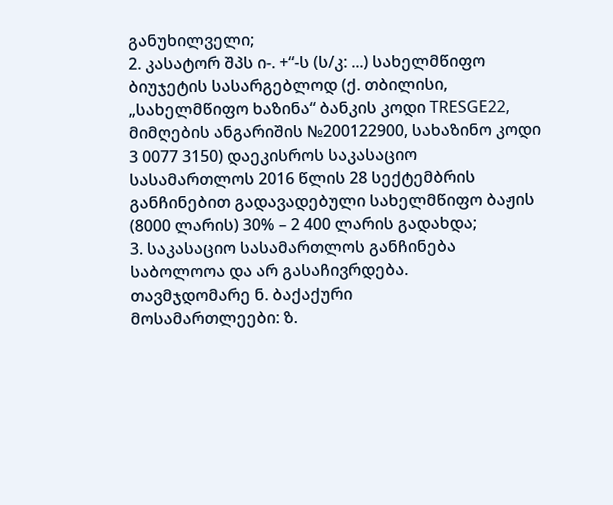განუხილველი;
2. კასატორ შპს ი-. +“-ს (ს/კ: ...) სახელმწიფო ბიუჯეტის სასარგებლოდ (ქ. თბილისი, „სახელმწიფო ხაზინა“ ბანკის კოდი TRESGE22, მიმღების ანგარიშის №200122900, სახაზინო კოდი 3 0077 3150) დაეკისროს საკასაციო სასამართლოს 2016 წლის 28 სექტემბრის განჩინებით გადავადებული სახელმწიფო ბაჟის (8000 ლარის) 30% – 2 400 ლარის გადახდა;
3. საკასაციო სასამართლოს განჩინება საბოლოოა და არ გასაჩივრდება.
თავმჯდომარე ნ. ბაქაქური
მოსამართლეები: ზ.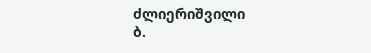ძლიერიშვილი
ბ.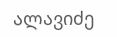ალავიძე